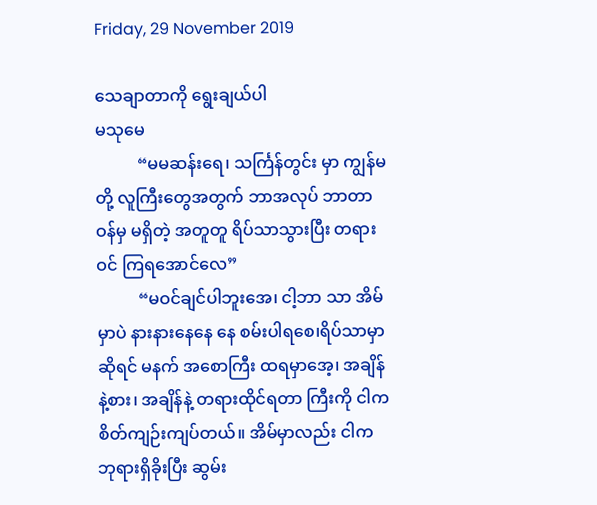Friday, 29 November 2019

သေချာတာကို ရွေးချယ်ပါ
မသုမေ
          “မမဆန်းရေ၊ သင်္ကြန်တွင်း မှာ ကျွန်မတို့ လူကြီးတွေအတွက် ဘာအလုပ် ဘာတာဝန်မှ မရှိတဲ့ အတူတူ ရိပ်သာသွားပြီး တရားဝင် ကြရအောင်လေ”
          “မဝင်ချင်ပါဘူးအေ၊ ငါ့ဘာ သာ အိမ်မှာပဲ နားနားနေနေ နေ စမ်းပါရစေ၊ရိပ်သာမှာဆိုရင် မနက် အစောကြီး ထရမှာအေ့၊ အချိန် နဲ့စား၊ အချိန်နဲ့ တရားထိုင်ရတာ ကြီးကို ငါက စိတ်ကျဉ်းကျပ်တယ်။ အိမ်မှာလည်း ငါက ဘုရားရှိခိုးပြီး ဆွမ်း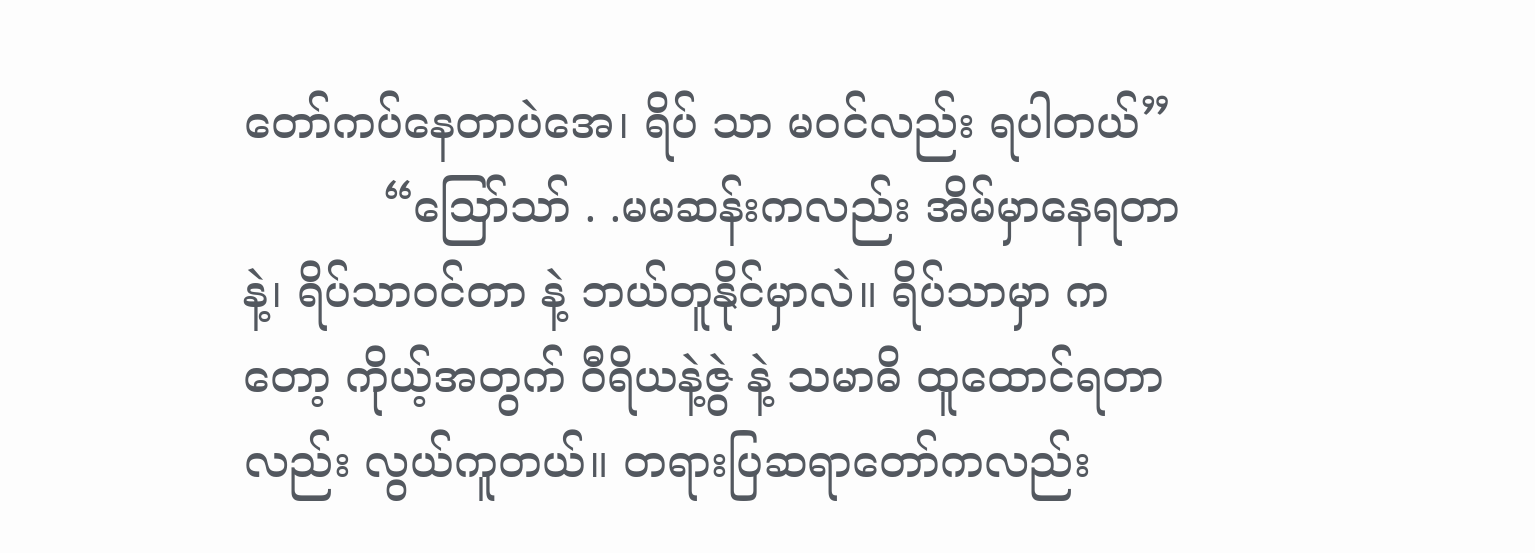တော်ကပ်နေတာပဲအေ၊ ရိပ် သာ မဝင်လည်း ရပါတယ်”
          “ဪသာ် . .မမဆန်းကလည်း အိမ်မှာနေရတာနဲ့၊ ရိပ်သာဝင်တာ နဲ့ ဘယ်တူနိုင်မှာလဲ။ ရိပ်သာမှာ ကတော့ ကိုယ့်အတွက် ဝီရိယနဲ့ဇွဲ နဲ့ သမာဓိ ထူထောင်ရတာလည်း လွယ်ကူတယ်။ တရားပြဆရာတော်ကလည်း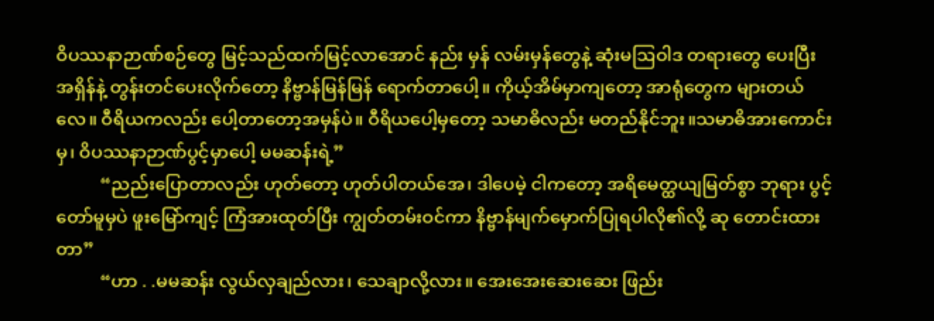ဝိပဿနာဉာဏ်စဉ်တွေ မြင့်သည်ထက်မြင့်လာအောင် နည်း မှန် လမ်းမှန်တွေနဲ့ ဆုံးမဩဝါဒ တရားတွေ ပေးပြီး အရှိန်နဲ့ တွန်းတင်ပေးလိုက်တော့ နိဗ္ဗာန်မြန်မြန် ရောက်တာပေါ့။ ကိုယ့်အိမ်မှာကျတော့ အာရုံတွေက များတယ်လေ။ ဝီရိယကလည်း ပေါ့တာတော့အမှန်ပဲ။ ဝီရိယပေါ့မှတော့ သမာဓိလည်း မတည်နိုင်ဘူး။သမာဓိအားကောင်းမှ၊ ဝိပဿနာဉာဏ်ပွင့်မှာပေါ့ မမဆန်းရဲ့”
          “ညည်းပြောတာလည်း ဟုတ်တော့ ဟုတ်ပါတယ်အေ၊ ဒါပေမဲ့ ငါကတော့ အရိမေတ္ထယျမြတ်စွာ ဘုရား ပွင့်တော်မူမှပဲ ဖူးမြော်ကျင့် ကြံအားထုတ်ပြီး ကျွတ်တမ်းဝင်ကာ နိဗ္ဗာန်မျက်မှောက်ပြုရပါလို၏လို့ ဆု တောင်းထားတာ”
          “ဟာ . .မမဆန်း လွယ်လှချည်လား၊ သေချာလို့လား။ အေးအေးဆေးဆေး ဖြည်း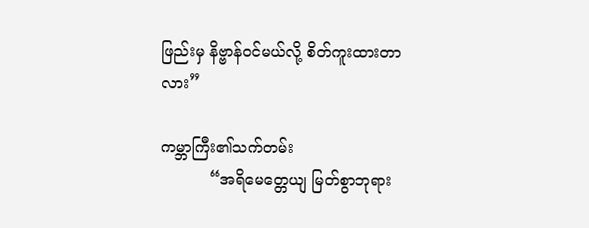ဖြည်းမှ နိဗ္ဗာန်ဝင်မယ်လို့ စိတ်ကူးထားတာ လား”

ကမ္ဘာကြီး၏သက်တမ်း
          “အရိမေတ္တေယျ မြတ်စွာဘုရား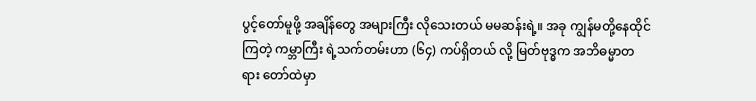ပွင့်တော်မူဖို့ အချိန်တွေ အများကြီး လိုသေးတယ် မမဆန်းရဲ့။ အခု ကျွန်မတို့နေထိုင်ကြတဲ့ ကမ္ဘာကြီး ရဲ့သက်တမ်းဟာ (၆၄) ကပ်ရှိတယ် လို့ မြတ်ဗုဒ္ဓက အဘိဓမ္မာတရား တော်ထဲမှာ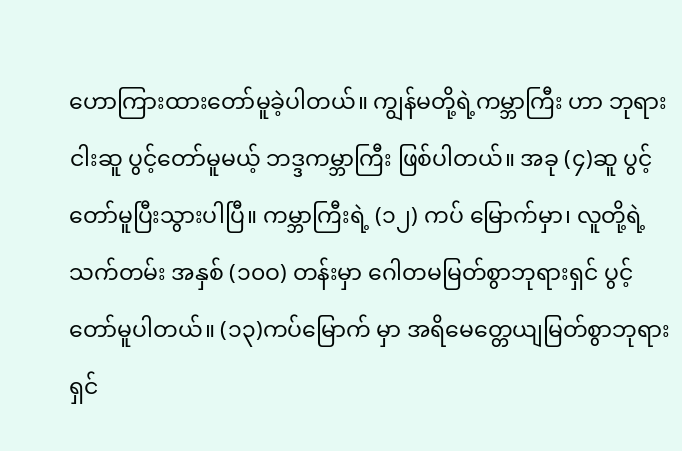ဟောကြားထားတော်မူခဲ့ပါတယ်။ ကျွန်မတို့ရဲ့ကမ္ဘာကြီး ဟာ ဘုရားငါးဆူ ပွင့်တော်မူမယ့် ဘဒ္ဒကမ္ဘာကြီး ဖြစ်ပါတယ်။ အခု (၄)ဆူ ပွင့်တော်မူပြီးသွားပါပြီ။ ကမ္ဘာကြီးရဲ့ (၁၂) ကပ် မြောက်မှာ၊ လူတို့ရဲ့သက်တမ်း အနှစ် (၁၀ဝ) တန်းမှာ ဂေါတမမြတ်စွာဘုရားရှင် ပွင့်တော်မူပါတယ်။ (၁၃)ကပ်မြောက် မှာ အရိမေတ္တေယျမြတ်စွာဘုရားရှင်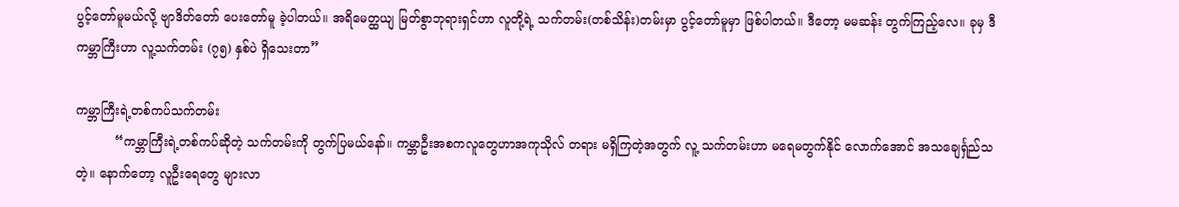ပွင့်တော်မူမယ်လို့ ဗျာဒိတ်တော် ပေးတော်မူ ခဲ့ပါတယ်။ အရိမေတ္ထယျ မြတ်စွာဘုရားရှင်ဟာ လူတို့ရဲ့ သက်တမ်း(တစ်သိန်း)တမ်းမှာ ပွင့်တော်မူမှာ ဖြစ်ပါတယ်။ ဒီတော့ မမဆန်း တွက်ကြည့်လေ။ ခုမှ ဒီ ကမ္ဘာကြီးဟာ လူ့သက်တမ်း (၇၅) နှစ်ပဲ ရှိသေးတာ”

ကမ္ဘာကြီးရဲ့တစ်ကပ်သက်တမ်း
          “ကမ္ဘာကြီးရဲ့တစ်ကပ်ဆိုတဲ့ သက်တမ်းကို တွက်ပြမယ်နော်။ ကမ္ဘာဦးအစကလူတွေဟာအကုသိုလ် တရား မရှိကြတဲ့အတွက် လူ့ သက်တမ်းဟာ မရေမတွက်နိုင် လောက်အောင် အသချေင်္ရှည်သတဲ့။ နောက်တော့ လူဦးရေတွေ များလာ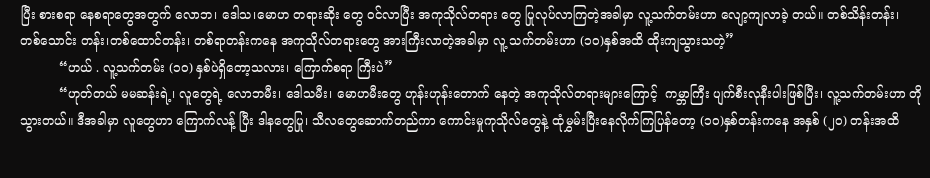ပြီး စားစရာ နေစရာတွေအတွက် လောဘ၊ ဒေါသ၊မောဟ တရားဆိုး တွေ ဝင်လာပြီး အကုသိုလ်တရား တွေ ပြုလုပ်လာကြတဲ့အခါမှာ လူ့သက်တမ်းဟာ လျော့ကျလာခဲ့ တယ်။ တစ်သိန်းတန်း၊ တစ်သောင်း တန်း၊တစ်ထောင်တန်း၊ တစ်ရာတန်းကနေ အကုသိုလ်တရားတွေ အားကြီးလာတဲ့အခါမှာ လူ့ သက်တမ်းဟာ (၁၀)နှစ်အထိ ထိုးကျသွားသတဲ့”
          “ဟယ် . လူ့သက်တမ်း (၁၀) နှစ်ပဲရှိတော့သလား၊ ကြောက်စရာ ကြီးပဲ”
          “ဟုတ်တယ် မမဆန်းရဲ့၊ လူတွေရဲ့ လောဘမီး၊ ဒေါသမီး၊ မောဟမီးတွေ ဟုန်းဟုန်းတောက် နေတဲ့ အကုသိုလ်တရားများကြောင့်  ကမ္ဘာကြီး ပျက်စီးလုနီးပါးဖြစ်ပြီး၊ လူ့သက်တမ်းဟာ တိုသွားတယ်။ ဒီအခါမှာ လူတွေဟာ ကြောက်လန့် ပြီး ဒါနတွေပြု၊ သီလတွေဆောက်တည်ကာ ကောင်းမှုကုသိုလ်တွေနဲ့ ထုံမွှမ်းပြီးနေလိုက်ကြပြန်တော့ (၁၀)နှစ်တန်းကနေ အနှစ် (၂၀) တန်းအထိ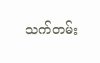သက်တမ်း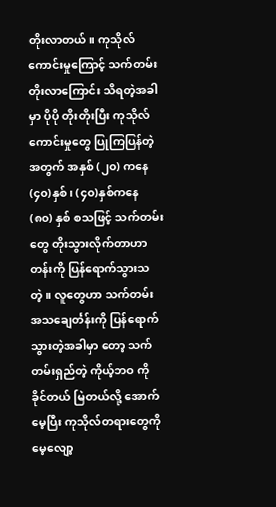တိုးလာတယ်။ ကုသိုလ်ကောင်းမှုကြောင့် သက်တမ်းတိုးလာကြောင်း သိရတဲ့အခါမှာ ပိုပို တိုးတိုးပြီး ကုသိုလ်ကောင်းမှုတွေ ပြုကြပြန်တဲ့အတွက် အနှစ် (၂၀) ကနေ (၄၀)နှစ်၊ (၄၀)နှစ်ကနေ (၈၀) နှစ် စသဖြင့် သက်တမ်းတွေ တိုးသွားလိုက်တာဟာ တန်းကို ပြန်ရောက်သွားသတဲ့။ လူတွေဟာ သက်တမ်း အသချေင်္တန်းကို ပြန်ရောက်သွားတဲ့အခါမှာ တော့ သက်တမ်းရှည်တဲ့ ကိုယ့်ဘဝ ကို ခိုင်တယ် မြဲတယ်လို့ အောက်မေ့ပြီး ကုသိုလ်တရားတွေကို မေ့လျော့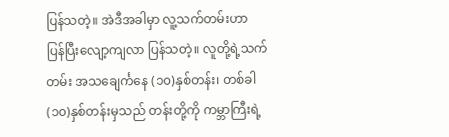ပြန်သတဲ့။ အဲဒီအခါမှာ လူ့သက်တမ်းဟာ ပြန်ပြီးလျော့ကျလာ ပြန်သတဲ့။ လူတို့ရဲ့သက်တမ်း အသချေင်္ကနေ (၁၀)နှစ်တန်း၊ တစ်ခါ(၁၀)နှစ်တန်းမှသည် တန်းတို့ကို ကမ္ဘာကြီးရဲ့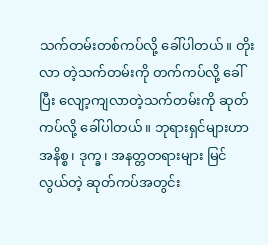သက်တမ်းတစ်ကပ်လို့ ခေါ်ပါတယ်။ တိုးလာ တဲ့သက်တမ်းကို တက်ကပ်လို့ ခေါ်ပြီး လျော့ကျလာတဲ့သက်တမ်းကို ဆုတ်ကပ်လို့ ခေါ်ပါတယ်။ ဘုရားရှင်များဟာ အနိစ္စ၊ ဒုက္ခ၊ အနတ္တတရားများ မြင်လွယ်တဲ့ ဆုတ်ကပ်အတွင်း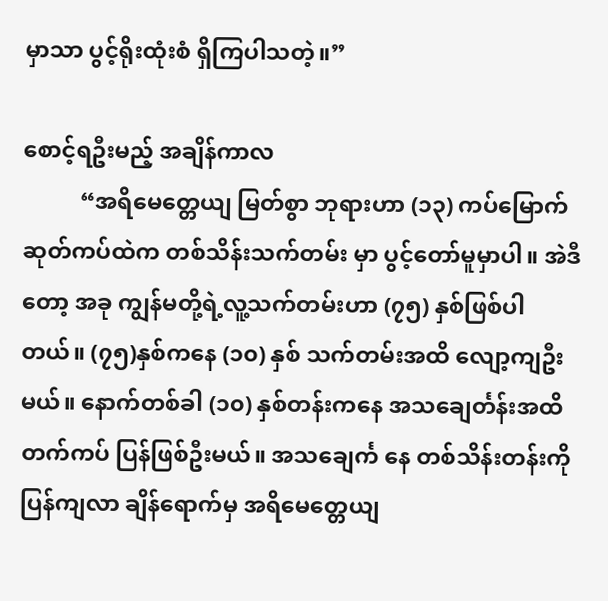မှာသာ ပွင့်ရိုးထုံးစံ ရှိကြပါသတဲ့။”

စောင့်ရဦးမည့် အချိန်ကာလ
          “အရိမေတ္တေယျ မြတ်စွာ ဘုရားဟာ (၁၃) ကပ်မြောက် ဆုတ်ကပ်ထဲက တစ်သိန်းသက်တမ်း မှာ ပွင့်တော်မူမှာပါ။ အဲဒီတော့ အခု ကျွန်မတို့ရဲ့လူ့သက်တမ်းဟာ (၇၅) နှစ်ဖြစ်ပါတယ်။ (၇၅)နှစ်ကနေ (၁၀) နှစ် သက်တမ်းအထိ လျော့ကျဦး မယ်။ နောက်တစ်ခါ (၁၀) နှစ်တန်းကနေ အသချေင်္တန်းအထိ တက်ကပ် ပြန်ဖြစ်ဦးမယ်။ အသချေင်္က နေ တစ်သိန်းတန်းကို ပြန်ကျလာ ချိန်ရောက်မှ အရိမေတ္တေယျ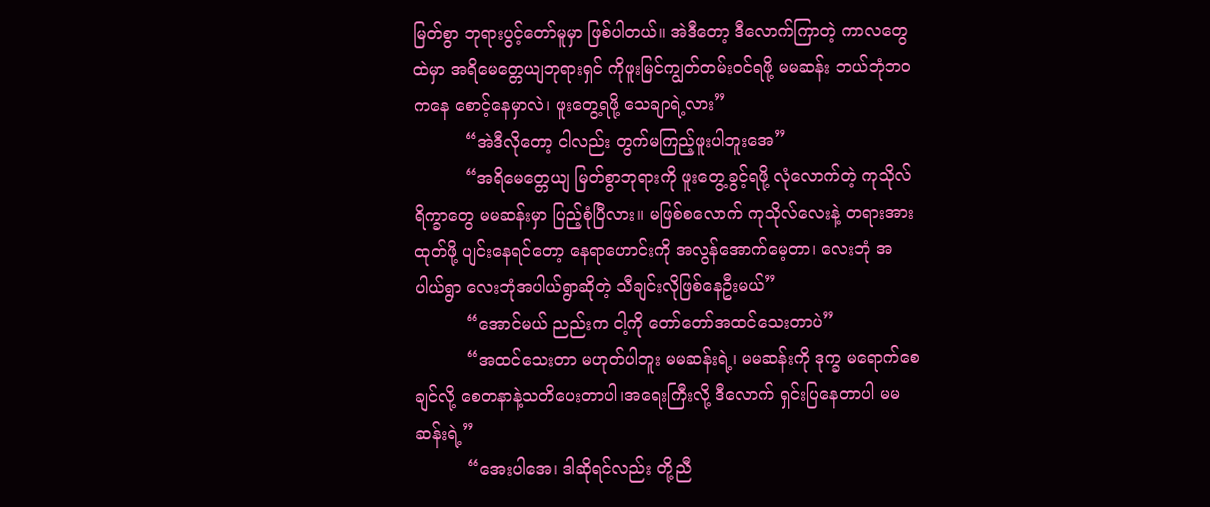မြတ်စွာ ဘုရားပွင့်တော်မူမှာ ဖြစ်ပါတယ်။ အဲဒီတော့ ဒီလောက်ကြာတဲ့ ကာလတွေထဲမှာ အရိမေတ္တေယျဘုရားရှင် ကိုဖူးမြင်ကျွတ်တမ်းဝင်ရဖို့ မမဆန်း ဘယ်ဘုံဘဝကနေ စောင့်နေမှာလဲ၊ ဖူးတွေ့ရဖို့ သေချာရဲ့လား”
          “အဲဒီလိုတော့ ငါလည်း တွက်မကြည့်ဖူးပါဘူးအေ”
          “အရိမေတ္တေယျ မြတ်စွာဘုရားကို ဖူးတွေ့ခွင့်ရဖို့ လုံလောက်တဲ့ ကုသိုလ်ရိက္ခာတွေ မမဆန်းမှာ ပြည့်စုံပြီလား။ မဖြစ်စလောက် ကုသိုလ်လေးနဲ့ တရားအားထုတ်ဖို့ ပျင်းနေရင်တော့ နေရာဟောင်းကို အလွန်အောက်မေ့တာ၊ လေးဘုံ အပါယ်ရွာ လေးဘုံအပါယ်ရွာဆိုတဲ့ သီချင်းလိုဖြစ်နေဦးမယ်”
          “အောင်မယ် ညည်းက ငါ့ကို တော်တော်အထင်သေးတာပဲ”
          “အထင်သေးတာ မဟုတ်ပါဘူး မမဆန်းရဲ့၊ မမဆန်းကို ဒုက္ခ မရောက်စေချင်လို့ စေတနာနဲ့သတိပေးတာပါ၊အရေးကြီးလို့ ဒီလောက် ရှင်းပြနေတာပါ မမဆန်းရဲ့”
          “အေးပါအေ၊ ဒါဆိုရင်လည်း တို့ညီ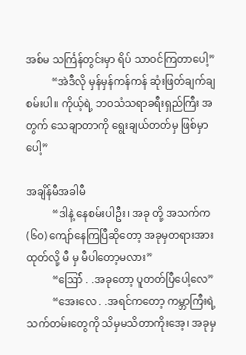အစ်မ သင်္ကြန်တွင်းမှာ ရိပ် သာဝင်ကြတာပေါ့”
          “အဲဒီလို မှန်မှန်ကန်ကန် ဆုံးဖြတ်ချက်ချစမ်းပါ။ ကိုယ့်ရဲ့ ဘဝသံသရာခရီးရှည်ကြီး အတွက် သေချာတာကို ရွေးချယ်တတ်မှ ဖြစ်မှာပေါ့”

အချိန်မီအခါမီ
          “ဒါနဲ့ နေစမ်းပါဦး၊ အခု တို့ အသက်က (၆၀) ကျော်နေကြပြီဆိုတော့ အခုမှတရားအားထုတ်လို့ မီ မှ မီပါတော့မလား”
          “ဪ် . .အခုတော့ ပူတတ်ပြီပေါ့လေ”
          “အေးလေ . .အရင်ကတော့ ကမ္ဘာကြီးရဲ့သက်တမ်းတွေကို သိမှမသိတာကိုးအေ့၊ အခုမှ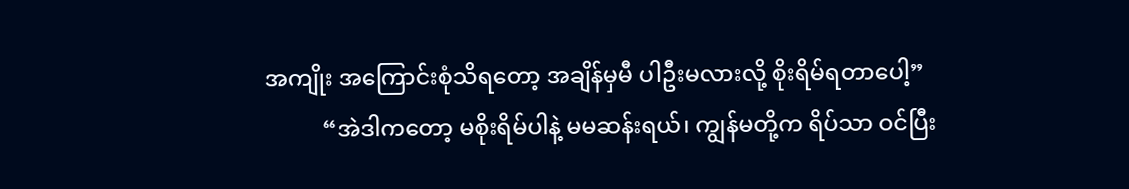အကျိုး အကြောင်းစုံသိရတော့ အချိန်မှမီ ပါဦးမလားလို့ စိုးရိမ်ရတာပေါ့”
          “အဲဒါကတော့ မစိုးရိမ်ပါနဲ့ မမဆန်းရယ်၊ ကျွန်မတို့က ရိပ်သာ ဝင်ပြီး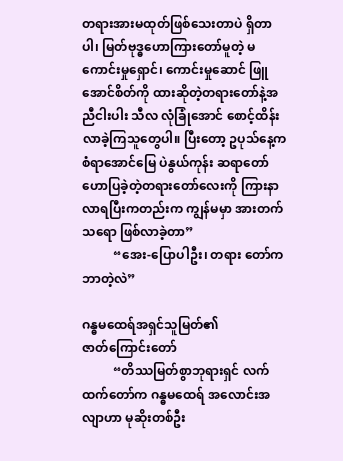တရားအားမထုတ်ဖြစ်သေးတာပဲ ရှိတာပါ၊ မြတ်ဗုဒ္ဓဟောကြားတော်မူတဲ့ မကောင်းမှုရှောင်၊ ကောင်းမှုဆောင် ဖြူအောင်စိတ်ကို ထားဆိုတဲ့တရားတော်နဲ့အညီငါးပါး သီလ လုံခြုံအောင် စောင့်ထိန်းလာခဲ့ကြသူတွေပါ။ ပြီးတော့ ဥပုသ်နေ့က စံရာအောင်မြေ ပဲနွယ်ကုန်း ဆရာတော် ဟောပြခဲ့တဲ့တရားတော်လေးကို ကြားနာလာရပြီးကတည်းက ကျွန်မမှာ အားတက်သရော ဖြစ်လာခဲ့တာ”
          “အေး-ပြောပါဦး၊ တရား တော်က ဘာတဲ့လဲ”

ဂန္ဓမထေရ်အရှင်သူမြတ်၏
ဇာတ်ကြောင်းတော်
          “တိဿမြတ်စွာဘုရားရှင် လက်ထက်တော်က ဂန္ဓမထေရ် အလောင်းအလျာဟာ မုဆိုးတစ်ဦး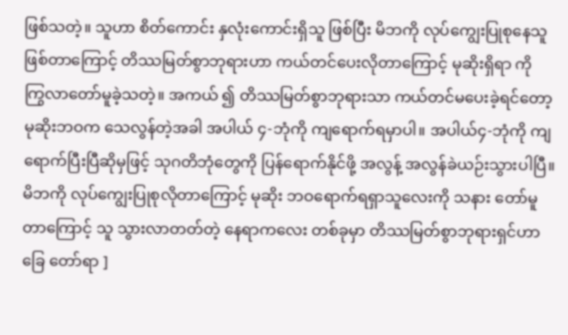ဖြစ်သတဲ့။ သူဟာ စိတ်ကောင်း နှလုံးကောင်းရှိသူ ဖြစ်ပြီး မိဘကို လုပ်ကျွေးပြုစုနေသူဖြစ်တာကြောင့် တိဿမြတ်စွာဘုရားဟာ ကယ်တင်ပေးလိုတာကြောင့် မုဆိုးရှိရာ ကို ကြွလာတော်မူခဲ့သတဲ့။ အကယ် ၍ တိဿမြတ်စွာဘုရားသာ ကယ်တင်မပေးခဲ့ရင်တော့ မုဆိုးဘဝက သေလွန်တဲ့အခါ အပါယ် ၄-ဘုံကို ကျရောက်ရမှာပါ။ အပါယ်၄-ဘုံကို ကျရောက်ပြီးပြီဆိုမှဖြင့် သုဂတိဘုံတွေကို ပြန်ရောက်နိုင်ဖို့ အလွန့် အလွန်ခဲယဉ်းသွားပါပြီ။ မိဘကို လုပ်ကျွေးပြုစုလိုတာကြောင့် မုဆိုး ဘဝရောက်ရရှာသူလေးကို သနား တော်မူတာကြောင့် သူ သွားလာတတ်တဲ့ နေရာကလေး တစ်ခုမှာ တိဿမြတ်စွာဘုရားရှင်ဟာ ခြေ တော်ရာ ]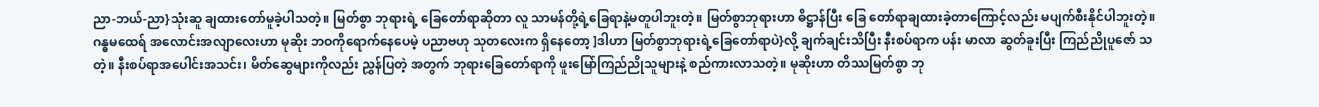ညာ-ဘယ်-ညာ}သုံးဆူ ချထားတော်မူခဲ့ပါသတဲ့။ မြတ်စွာ ဘုရားရဲ့ ခြေတော်ရာဆိုတာ လူ သာမန်တို့ရဲ့ခြေရာနဲ့မတူပါဘူးတဲ့။ မြတ်စွာဘုရားဟာ ဓိဋ္ဌာန်ပြီး ခြေ တော်ရာချထားခဲ့တာကြောင့်လည်း မပျက်စီးနိုင်ပါဘူးတဲ့။ ဂန္ဓမထေရ် အလောင်းအလျာလေးဟာ မုဆိုး ဘဝကိုရောက်နေပေမဲ့ ပညာဗဟု သုတလေးက ရှိနေတော့ ]ဒါဟာ မြတ်စွာဘုရားရဲ့ခြေတော်ရာပဲ}လို့ ချက်ချင်းသိပြီး နီးစပ်ရာက ပန်း မာလာ ဆွတ်ခူးပြီး ကြည်ညိုပူဇော် သတဲ့။ နီးစပ်ရာအပေါင်းအသင်း၊ မိတ်ဆွေများကိုလည်း ညွှန်ပြတဲ့ အတွက် ဘုရားခြေတော်ရာကို ဖူးမြော်ကြည်ညိုသူများနဲ့ စည်ကားလာသတဲ့။ မုဆိုးဟာ တိဿမြတ်စွာ ဘု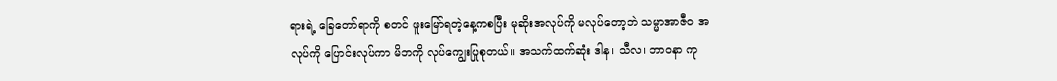ရားရဲ့ ခြေတော်ရာကို စတင် ဖူးမြော်ရတဲ့နေ့ကစပြီး မုဆိုးအလုပ်ကို မလုပ်တော့ဘဲ သမ္မာအာဇီဝ အလုပ်ကို ပြောင်းလုပ်ကာ မိဘကို လုပ်ကျွေးပြုစုတယ်။ အသက်ထက်ဆုံး ဒါန၊ သီလ၊ ဘာဝနာ ကု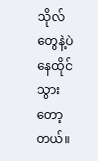သိုလ်တွေနဲ့ပဲ နေထိုင်သွားတော့ တယ်။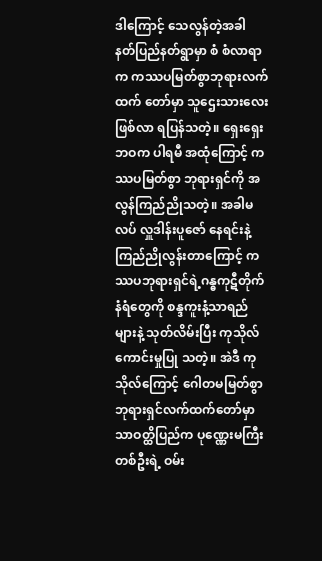ဒါကြောင့် သေလွန်တဲ့အခါ နတ်ပြည်နတ်ရွာမှာ စံ စံလာရာက ကဿပမြတ်စွာဘုရားလက်ထက် တော်မှာ သူဌေးသားလေးဖြစ်လာ ရပြန်သတဲ့။ ရှေးရှေးဘဝက ပါရမီ အထုံကြောင့် ကဿပမြတ်စွာ ဘုရားရှင်ကို အလွန်ကြည်ညိုသတဲ့။ အခါမလပ် လှူဒါန်းပူဇော် နေရင်းနဲ့ ကြည်ညိုလွန်းတာကြောင့် ကဿပဘုရားရှင်ရဲ့ဂန္ဓကုဋီတိုက် နံရံတွေကို စန္ဒကူးနံ့သာရည်များနဲ့ သုတ်လိမ်းပြီး ကုသိုလ်ကောင်းမှုပြု သတဲ့။ အဲဒီ ကုသိုလ်ကြောင့် ဂေါတမမြတ်စွာဘုရားရှင်လက်ထက်တော်မှာ သာဝတ္ထိပြည်က ပုဏ္ဏေးမကြီးတစ်ဦးရဲ့ ဝမ်း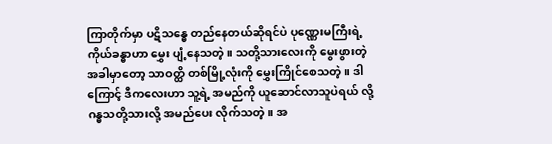ကြာတိုက်မှာ ပဋိသန္ဓေ တည်နေတယ်ဆိုရင်ပဲ ပုဏ္ဏေးမကြီးရဲ့ကိုယ်ခန္ဓာဟာ မွှေး ပျံ့နေသတဲ့။ သတို့သားလေးကို မွေးဖွားတဲ့အခါမှာတော့ သာဝတ္ထိ တစ်မြို့လုံးကို မွှေးကြိုင်စေသတဲ့။ ဒါကြောင့် ဒီကလေးဟာ သူ့ရဲ့ အမည်ကို ယူဆောင်လာသူပဲရယ် လို့ ဂန္ဓသတို့သားလို့ အမည်ပေး လိုက်သတဲ့။ အ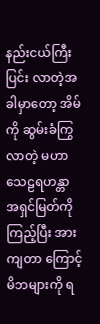နည်းငယ်ကြီးပြင်း လာတဲ့အခါမှာတော့ အိမ်ကို ဆွမ်းခံကြွလာတဲ့ မဟာသေဠရဟန္တာ အရှင်မြတ်ကိုကြည့်ပြီး အားကျတာ ကြောင့် မိဘများကို ရ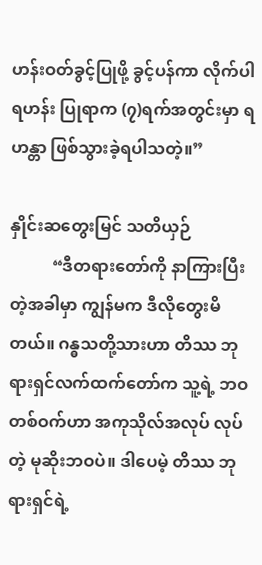ဟန်းဝတ်ခွင့်ပြုဖို့ ခွင့်ပန်ကာ လိုက်ပါရဟန်း ပြုရာက (၇)ရက်အတွင်းမှာ ရဟန္တာ ဖြစ်သွားခဲ့ရပါသတဲ့။”

နှိုင်းဆတွေးမြင် သတိယှဉ်
          “ဒီတရားတော်ကို နာကြားပြီး တဲ့အခါမှာ ကျွန်မက ဒီလိုတွေးမိတယ်။ ဂန္ဓသတို့သားဟာ တိဿ ဘုရားရှင်လက်ထက်တော်က သူ့ရဲ့ ဘဝတစ်ဝက်ဟာ အကုသိုလ်အလုပ် လုပ်တဲ့ မုဆိုးဘဝပဲ။ ဒါပေမဲ့ တိဿ ဘုရားရှင်ရဲ့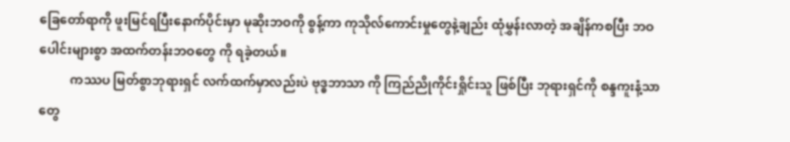ခြေတော်ရာကို ဖူးမြင်ရပြီးနောက်ပိုင်းမှာ မုဆိုးဘဝကို စွန့်ကာ ကုသိုလ်ကောင်းမှုတွေနဲ့ချည်း ထုံမွှန်းလာတဲ့ အချိန်ကစပြီး ဘဝပေါင်းများစွာ အထက်တန်းဘဝတွေ ကို ရခဲ့တယ်။
          ကဿပ မြတ်စွာဘုရားရှင် လက်ထက်မှာလည်းပဲ ဗုဒ္ဓဘာသာ ကို ကြည်ညိုကိုင်းရှိုင်းသူ ဖြစ်ပြီး ဘုရားရှင်ကို စန္ဒကူးနံ့သာတွေ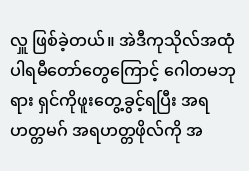လှူ ဖြစ်ခဲ့တယ်။ အဲဒီကုသိုလ်အထုံပါရမီတော်တွေကြောင့် ဂေါတမဘုရား ရှင်ကိုဖူးတွေ့ခွင့်ရပြီး အရဟတ္တမဂ် အရဟတ္တဖိုလ်ကို အ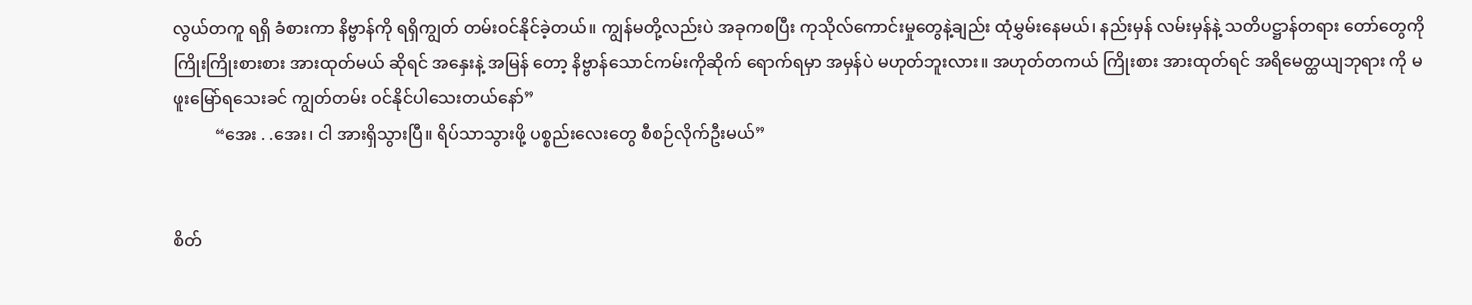လွယ်တကူ ရရှိ ခံစားကာ နိဗ္ဗာန်ကို ရရှိကျွတ် တမ်းဝင်နိုင်ခဲ့တယ်။ ကျွန်မတို့လည်းပဲ အခုကစပြီး ကုသိုလ်ကောင်းမှုတွေနဲ့ချည်း ထုံမွှမ်းနေမယ်၊ နည်းမှန် လမ်းမှန်နဲ့ သတိပဋ္ဌာန်တရား တော်တွေကို ကြိုးကြိုးစားစား အားထုတ်မယ် ဆိုရင် အနှေးနဲ့ အမြန် တော့ နိဗ္ဗာန်သောင်ကမ်းကိုဆိုက် ရောက်ရမှာ အမှန်ပဲ မဟုတ်ဘူးလား။ အဟုတ်တကယ် ကြိုးစား အားထုတ်ရင် အရိမေတ္ထယျဘုရား ကို မဖူးမြော်ရသေးခင် ကျွတ်တမ်း ဝင်နိုင်ပါသေးတယ်နော်”
          “အေး . .အေး၊ ငါ အားရှိသွားပြီ။ ရိပ်သာသွားဖို့ ပစ္စည်းလေးတွေ စီစဉ်လိုက်ဦးမယ်”


စိတ်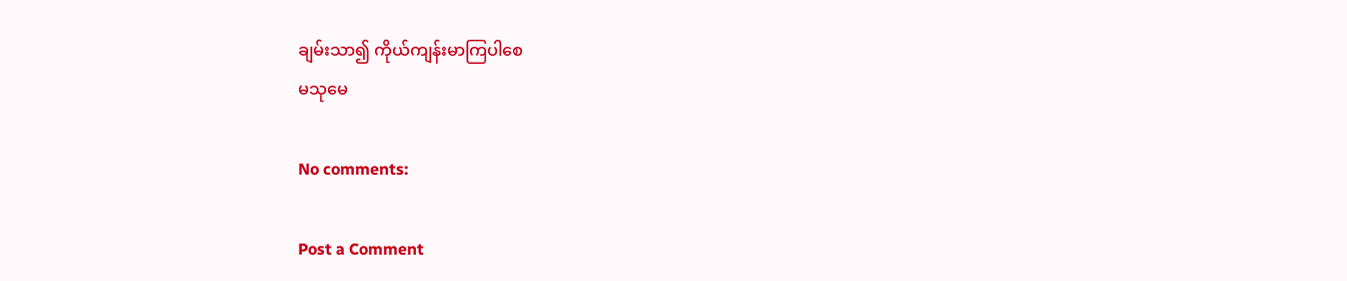ချမ်းသာ၍ ကိုယ်ကျန်းမာကြပါစေ
မသုမေ

No comments:

Post a Comment